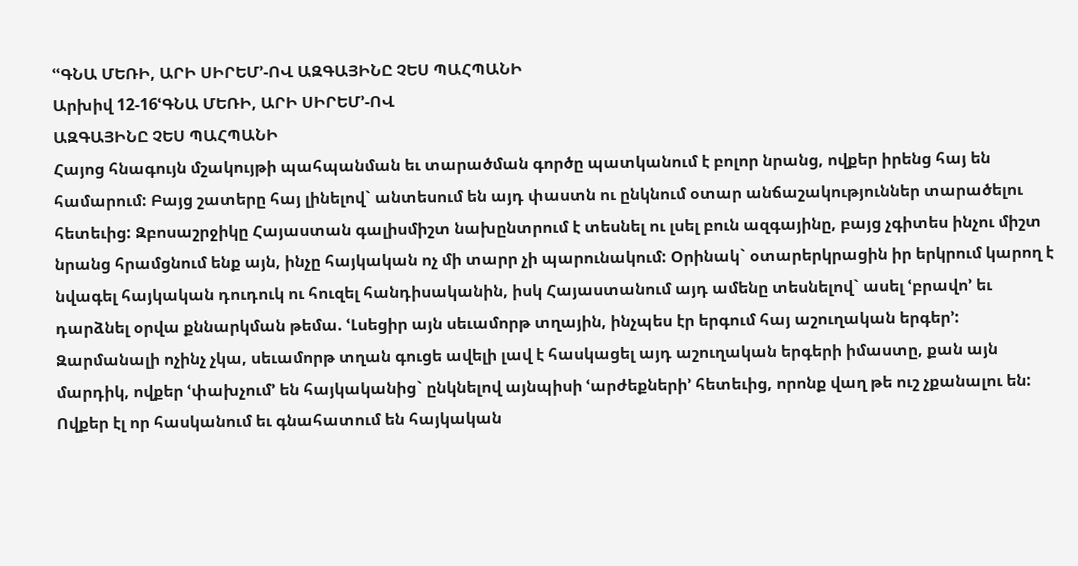ՙՙԳՆԱ ՄԵՌԻ, ԱՐԻ ՍԻՐԵՄ՚-ՈՎ ԱԶԳԱՅԻՆԸ ՉԵՍ ՊԱՀՊԱՆԻ
Արխիվ 12-16ՙԳՆԱ ՄԵՌԻ, ԱՐԻ ՍԻՐԵՄ՚-ՈՎ
ԱԶԳԱՅԻՆԸ ՉԵՍ ՊԱՀՊԱՆԻ
Հայոց հնագույն մշակույթի պահպանման եւ տարածման գործը պատկանում է բոլոր նրանց, ովքեր իրենց հայ են համարում: Բայց շատերը հայ լինելով` անտեսում են այդ փաստն ու ընկնում օտար անճաշակություններ տարածելու հետեւից: Զբոսաշրջիկը Հայաստան գալիսմիշտ նախընտրում է տեսնել ու լսել բուն ազգայինը, բայց չգիտես ինչու միշտ նրանց հրամցնում ենք այն, ինչը հայկական ոչ մի տարր չի պարունակում: Օրինակ` օտարերկրացին իր երկրում կարող է նվագել հայկական դուդուկ ու հուզել հանդիսականին, իսկ Հայաստանում այդ ամենը տեսնելով` ասել ՙբրավո՚ եւ դարձնել օրվա քննարկման թեմա. ՙԼսեցիր այն սեւամորթ տղային, ինչպես էր երգում հայ աշուղական երգեր՚:
Զարմանալի ոչինչ չկա, սեւամորթ տղան գուցե ավելի լավ է հասկացել այդ աշուղական երգերի իմաստը, քան այն մարդիկ, ովքեր ՙփախչում՚ են հայկականից` ընկնելով այնպիսի ՙարժեքների՚ հետեւից, որոնք վաղ թե ուշ չքանալու են: Ովքեր էլ որ հասկանում եւ գնահատում են հայկական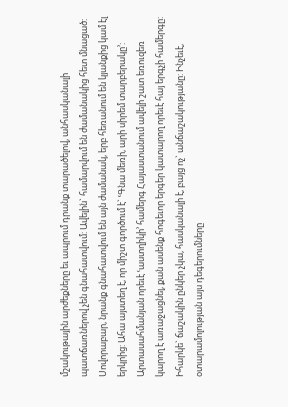մշակութային արժեքները եւ ապրում դրանք տարածելով, անհասկանալի պատճառներով չեն գնահատվում: Ավելին` համարվում են ժամանակից հետ մնացած: Սովորաբար, նրանք գնահատվում են այն ժամանակ, երբ հեռանում են կյանքից կամ էլ երկրից: Ահա այստեղ է, որ միշտ գործում է` ՙԳնա մեռի, արի սիրեմ տարբերակը՚: Արտասահմանյան որեւէ ՙաստղիկի՚ համերգ Հայաստանում ավելի շատ եռուզեռ կարող է առաջացնել, քան ասենք հոգեւոր երգեր կատարող որեւէ հայ երգչի համերգը: Իհարկե` ճաշակին ընկեր չկա, հասկանալի է, բայց ոչ` անճաշակությանը: Ինչեւէ, օտարամոլության այս դեգերումները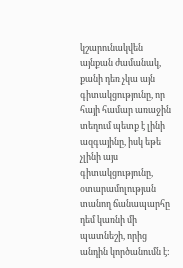կշարունակվեն այնքան ժամանակ, քանի դեռ չկա այն գիտակցությունը, որ հայի համար առաջին տեղում պետք է լինի ազգայինը, իսկ եթե չլինի այս գիտակցությունը, օտարամոլության տանող ճանապարհը դեմ կառնի մի պատնեշի, որից անդին կործանումն է: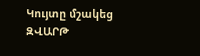Կույտը մշակեց ԶՎԱՐԹ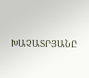ԽԱՉԱՏՐՅԱՆԸ